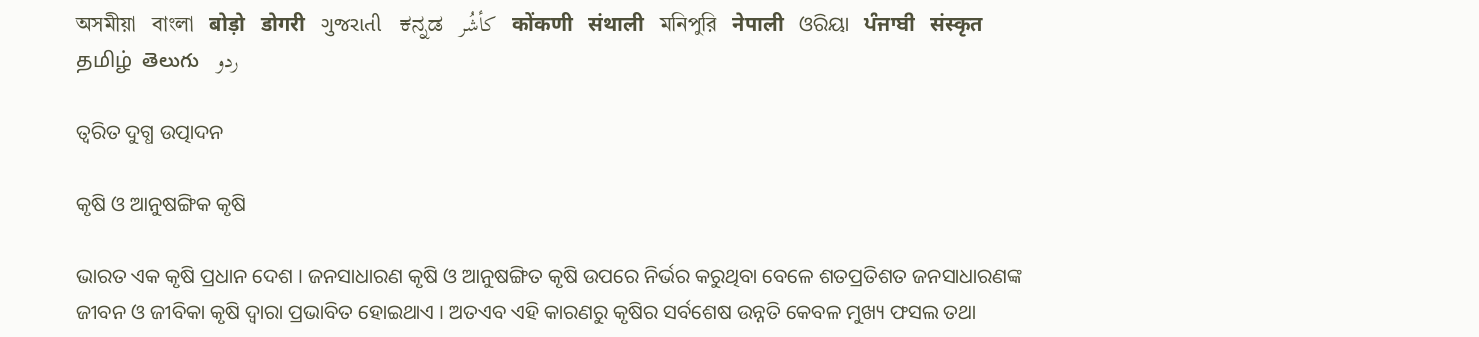অসমীয়া   বাংলা   बोड़ो   डोगरी   ગુજરાતી   ಕನ್ನಡ   كأشُر   कोंकणी   संथाली   মনিপুরি   नेपाली   ଓରିୟା   ਪੰਜਾਬੀ   संस्कृत   தமிழ்  తెలుగు   ردو

ତ୍ଵରିତ ଦୁଗ୍ଧ ଉତ୍ପାଦନ

କୃଷି ଓ ଆନୁଷଙ୍ଗିକ କୃଷି

ଭାରତ ଏକ କୃଷି ପ୍ରଧାନ ଦେଶ । ଜନସାଧାରଣ କୃଷି ଓ ଆନୁଷଙ୍ଗିତ କୃଷି ଉପରେ ନିର୍ଭର କରୁଥିବା ବେଳେ ଶତପ୍ରତିଶତ ଜନସାଧାରଣଙ୍କ ଜୀବନ ଓ ଜୀବିକା କୃଷି ଦ୍ଵାରା ପ୍ରଭାବିତ ହୋଇଥାଏ । ଅତଏବ ଏହି କାରଣରୁ କୃଷିର ସର୍ବଶେଷ ଉନ୍ନତି କେବଳ ମୁଖ୍ୟ ଫସଲ ତଥା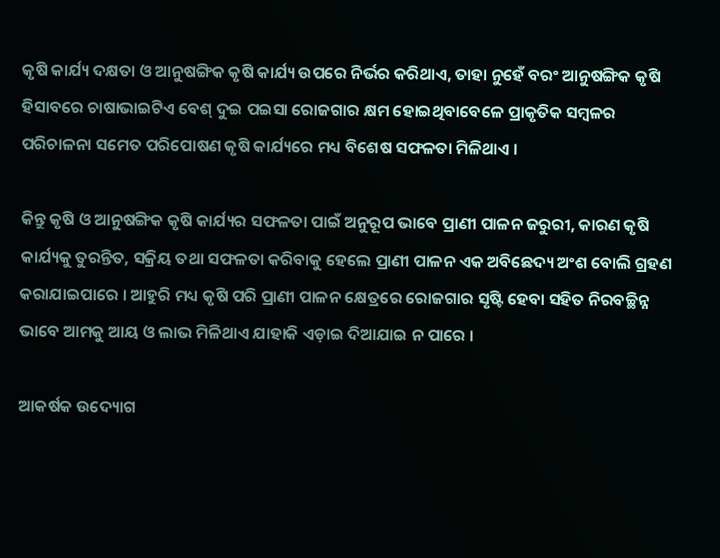କୃଷି କାର୍ଯ୍ୟ ଦକ୍ଷତା ଓ ଆନୁଷଙ୍ଗିକ କୃଷି କାର୍ଯ୍ୟ ଉପରେ ନିର୍ଭର କରିଥାଏ, ତାହା ନୁହେଁ ବରଂ ଆନୁଷଙ୍ଗିକ କୃଷି ହିସାବରେ ଚାଷାଭାଇଟିଏ ବେଶ୍ ଦୁଇ ପଇସା ରୋଜଗାର କ୍ଷମ ହୋଇଥିବାବେଳେ ପ୍ରାକୃତିକ ସମ୍ବଳର ପରିଚାଳନା ସମେତ ପରିପୋଷଣ କୃଷି କାର୍ଯ୍ୟରେ ମଧ୍ୟ ବିଶେଷ ସଫଳତା ମିଳିଥାଏ ।

କିନ୍ତୁ କୃଷି ଓ ଆନୁଷଙ୍ଗିକ କୃଷି କାର୍ଯ୍ୟର ସଫଳତା ପାଇଁ ଅନୁରୂପ ଭାବେ ପ୍ରାଣୀ ପାଳନ ଜରୁରୀ, କାରଣ କୃଷି କାର୍ଯ୍ୟକୁ ତୁରନ୍ତିତ, ସକ୍ରିୟ ତଥା ସଫଳତା କରିବାକୁ ହେଲେ ପ୍ରାଣୀ ପାଳନ ଏକ ଅବିଛେଦ୍ୟ ଅଂଶ ବୋଲି ଗ୍ରହଣ କରାଯାଇପାରେ । ଆହୁରି ମଧ୍ୟ କୃଷି ପରି ପ୍ରାଣୀ ପାଳନ କ୍ଷେତ୍ରରେ ରୋଜଗାର ସୃଷ୍ଟି ହେବା ସହିତ ନିରବଚ୍ଛିନ୍ନ ଭାବେ ଆମକୁ ଆୟ ଓ ଲାଭ ମିଳିଥାଏ ଯାହାକି ଏଡ଼ାଇ ଦିଆଯାଇ ନ ପାରେ ।

ଆକର୍ଷକ ଉଦ୍ୟୋଗ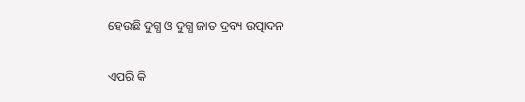ହେଉଛି ଦୁଗ୍ଧ ଓ ଦୁଗ୍ଧ ଜାତ ଦ୍ରବ୍ୟ ଉତ୍ପାଦନ

ଏପରି କି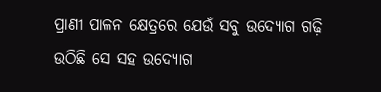ପ୍ରାଣୀ ପାଳନ କ୍ଷେତ୍ରରେ ଯେଉଁ ସବୁ ଉଦ୍ୟୋଗ ଗଢ଼ି ଉଠିଛି ସେ ସହ ଉଦ୍ୟୋଗ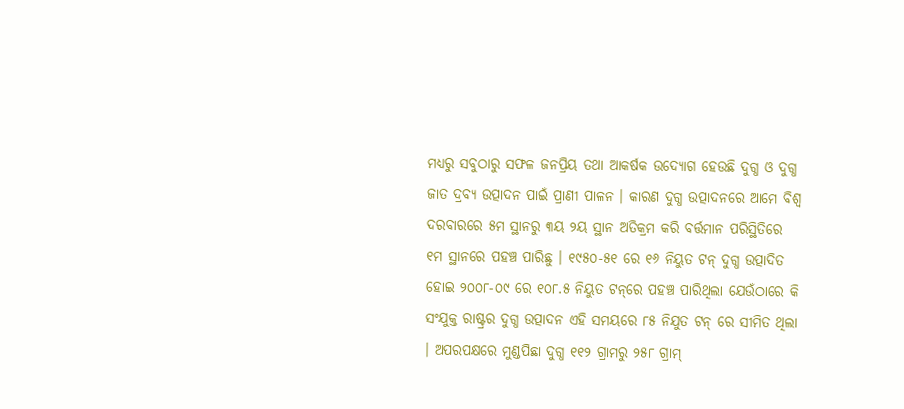ମଧ୍ୟରୁ ସବୁଠାରୁ ସଫଳ ଜନପ୍ରିୟ ତଥା ଆକର୍ଷକ ଉଦ୍ୟୋଗ ହେଉଛି ଦୁଗ୍ଧ ଓ ଦୁଗ୍ଧ ଜାତ ଦ୍ରବ୍ୟ ଉତ୍ପାଦନ ପାଇଁ ପ୍ରାଣୀ ପାଳନ । କାରଣ ଦୁଗ୍ଧ ଉତ୍ପାଦନରେ ଆମେ ବିଶ୍ଵ ଦରବାରରେ ୫ମ ସ୍ଥାନରୁ ୩ୟ ୨ୟ ସ୍ଥାନ ଅତିକ୍ରମ କରି ବର୍ତ୍ତମାନ ପରିସ୍ଥିତିରେ ୧ମ ସ୍ଥାନରେ ପହଞ୍ଚ ପାରିଛୁ । ୧୯୫୦-୫୧ ରେ ୧୬ ନିୟୁତ ଟନ୍ ଦୁଗ୍ଧ ଉତ୍ପାଦିତ ହୋଇ ୨୦୦୮-୦୯ ରେ ୧୦୮.୫ ନିୟୁତ ଟନ୍‌ରେ ପହଞ୍ଚ ପାରିଥିଲା ଯେଉଁଠାରେ କି ସଂଯୁକ୍ତ ରାଷ୍ଟ୍ରର ଦୁଗ୍ଧ ଉତ୍ପାଦନ ଏହି ସମୟରେ ୮୫ ନିଯୁତ ଟନ୍ ରେ ସୀମିତ ଥିଲା । ଅପରପକ୍ଷରେ ମୁଣ୍ଡପିଛା ଦୁଗ୍ଧ ୧୧୨ ଗ୍ରାମରୁ ୨୫୮ ଗ୍ରାମ୍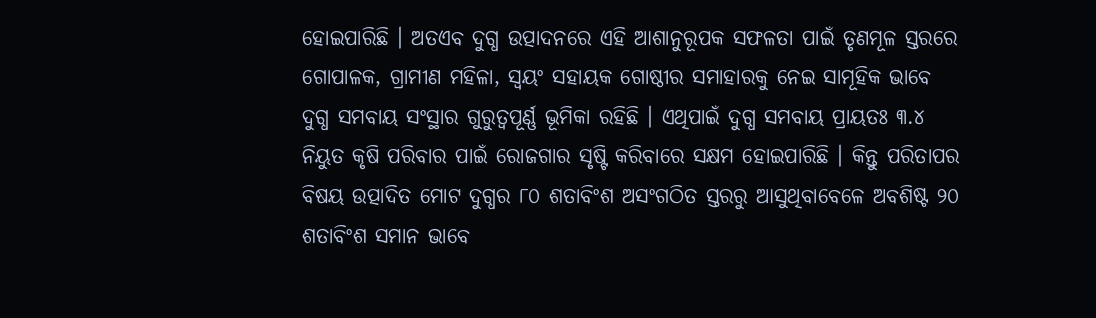ହୋଇପାରିଛି । ଅତଏବ ଦୁଗ୍ଧ ଉତ୍ପାଦନରେ ଏହି ଆଶାନୁରୂପକ ସଫଳତା ପାଇଁ ତୃଣମୂଳ ସ୍ତରରେ ଗୋପାଳକ, ଗ୍ରାମୀଣ ମହିଳା, ସ୍ଵୟଂ ସହାୟକ ଗୋଷ୍ଠୀର ସମାହାରକୁ ନେଇ ସାମୂହିକ ଭାବେ ଦୁଗ୍ଧ ସମବାୟ ସଂସ୍ଥାର ଗୁରୁତ୍ୱପୂର୍ଣ୍ଣ ଭୂମିକା ରହିଛି । ଏଥିପାଇଁ ଦୁଗ୍ଧ ସମବାୟ ପ୍ରାୟତଃ ୩.୪ ନିୟୁତ କୃଷି ପରିବାର ପାଇଁ ରୋଜଗାର ସୃଷ୍ଟି କରିବାରେ ସକ୍ଷମ ହୋଇପାରିଛି । କିନ୍ତୁ ପରିତାପର ବିଷୟ ଉତ୍ପାଦିତ ମୋଟ ଦୁଗ୍ଧର ୮୦ ଶତାବିଂଶ ଅସଂଗଠିତ ସ୍ତରରୁ ଆସୁଥିବାବେଳେ ଅବଶିଷ୍ଟ ୨୦ ଶତାବିଂଶ ସମାନ ଭାବେ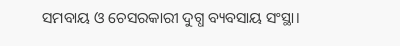ସମବାୟ ଓ ଚେସରକାରୀ ଦୁଗ୍ଧ ବ୍ୟବସାୟ ସଂସ୍ଥା।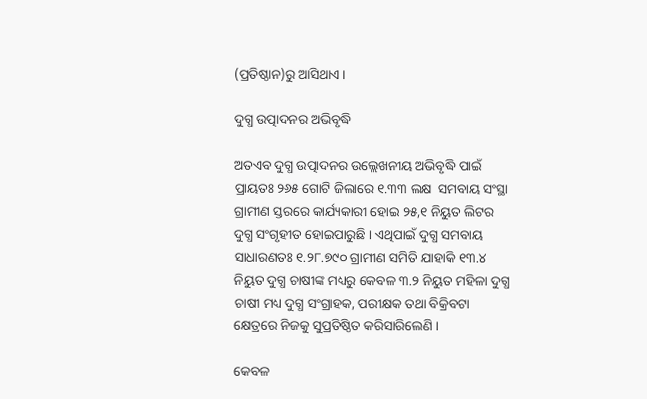(ପ୍ରତିଷ୍ଠାନ)ରୁ ଆସିଥାଏ ।

ଦୁଗ୍ଧ ଉତ୍ପାଦନର ଅଭିବୃଦ୍ଧି

ଅତଏବ ଦୁଗ୍ଧ ଉତ୍ପାଦନର ଉଲ୍ଲେଖନୀୟ ଅଭିବୃଦ୍ଧି ପାଇଁ ପ୍ରାୟତଃ ୨୬୫ ଗୋଟି ଜିଲାରେ ୧.୩୩ ଲକ୍ଷ  ସମବାୟ ସଂସ୍ଥା ଗ୍ରାମୀଣ ସ୍ତରରେ କାର୍ଯ୍ୟକାରୀ ହୋଇ ୨୫,୧ ନିୟୁତ ଲିଟର ଦୁଗ୍ଧ ସଂଗୃହୀତ ହୋଇପାରୁଛି । ଏଥିପାଇଁ ଦୁଗ୍ଧ ସମବାୟ ସାଧାରଣତଃ ୧.୨୮.୭୯୦ ଗ୍ରାମୀଣ ସମିତି ଯାହାକି ୧୩.୪ ନିୟୁତ ଦୁଗ୍ଧ ଚାଷୀଙ୍କ ମଧ୍ୟରୁ କେବଳ ୩.୨ ନିୟୁତ ମହିଳା ଦୁଗ୍ଧ ଚାଷୀ ମଧ୍ୟ ଦୁଗ୍ଧ ସଂଗ୍ରାହକ, ପରୀକ୍ଷକ ତଥା ବିକ୍ରିବଟା କ୍ଷେତ୍ରରେ ନିଜକୁ ସୁପ୍ରତିଷ୍ଠିତ କରିସାରିଲେଣି ।

କେବଳ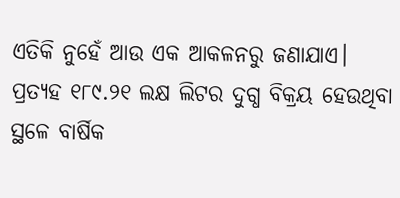ଏତିକି ନୁହେଁ ଆଉ ଏକ ଆକଳନରୁ ଜଣାଯାଏ। ପ୍ରତ୍ୟହ ୧୮୯.୨୧ ଲକ୍ଷ ଲିଟର ଦୁଗ୍ଧ ବିକ୍ରୟ ହେଉଥିବା ସ୍ଥଳେ ବାର୍ଷିକ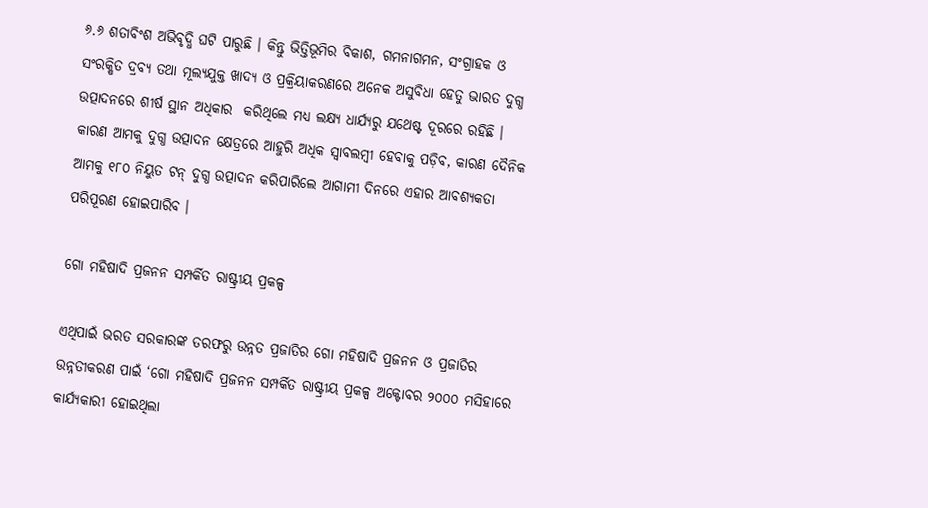୬.୬ ଶତାବିଂଶ ଅଭିବୃଦ୍ଧି ଘଟି ପାରୁଛି । କିନ୍ତୁ ଭିତ୍ତିଭୂମିର ବିକାଶ, ଗମନାଗମନ, ସଂଗ୍ରାହକ ଓ ସଂରକ୍ଷିତ ଦ୍ରବ୍ୟ ତଥା ମୂଲ୍ୟଯୁକ୍ତ ଖାଦ୍ୟ ଓ ପ୍ରକ୍ରିୟାକରଣରେ ଅନେକ ଅସୁବିଧା ହେତୁ ଭାରତ ଦୁଗ୍ଧ ଉତ୍ପାଦନରେ ଶୀର୍ଷ ସ୍ଥାନ ଅଧିକାର  କରିଥିଲେ ମଧ୍ୟ ଲକ୍ଷ୍ୟ ଧାର୍ଯ୍ୟରୁ ଯଥେଷ୍ଟ ଦୂରରେ ରହିଛି । କାରଣ ଆମକୁ ଦୁଗ୍ଧ ଉତ୍ପାଦନ କ୍ଷେତ୍ରରେ ଆହୁରି ଅଧିକ ସ୍ଵାବଲମ୍ବୀ ହେବାକୁ ପଡ଼ିବ, କାରଣ ଦୈନିକ ଆମକୁ ୧୮୦ ନିୟୁତ ଟନ୍ ଦୁଗ୍ଧ ଉତ୍ପାଦନ କରିପାରିଲେ ଆଗାମୀ ଦିନରେ ଏହାର ଆବଶ୍ୟକତା ପରିପୂରଣ ହୋଇପାରିବ ।

ଗୋ ମହିଷାଦି ପ୍ରଜନନ ସମ୍ପର୍କିତ ରାଷ୍ଟ୍ରୀୟ ପ୍ରକଳ୍ପ

ଏଥିପାଇଁ ଭରତ ସରକାରଙ୍କ ତରଫରୁ ଉନ୍ନତ ପ୍ରଜାତିର ଗୋ ମହିଷାଦି ପ୍ରଜନନ ଓ ପ୍ରଜାତିର ଉନ୍ନତୀକରଣ ପାଇଁ ‘ଗୋ ମହିଷାଦି ପ୍ରଜନନ ସମ୍ପର୍କିତ ରାଷ୍ଟ୍ରୀୟ ପ୍ରକଳ୍ପ ଅକ୍ଟୋବର ୨୦୦୦ ମସିହାରେ କାର୍ଯ୍ୟକାରୀ ହୋଇଥିଲା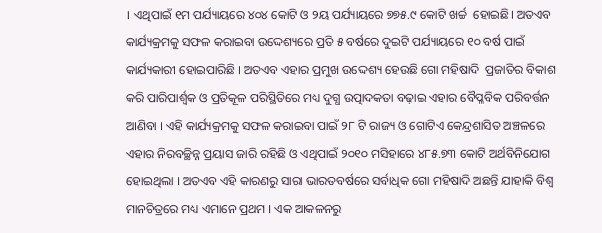। ଏଥିପାଇଁ ୧ମ ପର୍ଯ୍ୟାୟରେ ୪୦୪ କୋଟି ଓ ୨ୟ ପର୍ଯ୍ୟାୟରେ ୭୭୫.୯ କୋଟି ଖର୍ଚ୍ଚ  ହୋଇଛି। ଅତଏବ କାର୍ଯ୍ୟକ୍ରମକୁ ସଫଳ କରାଇବା ଉଦ୍ଦେଶ୍ୟରେ ପ୍ରତି ୫ ବର୍ଷରେ ଦୁଇଟି ପର୍ଯ୍ୟାୟରେ ୧୦ ବର୍ଷ ପାଇଁ କାର୍ଯ୍ୟକାରୀ ହୋଇପାରିଛି । ଅତଏବ ଏହାର ପ୍ରମୁଖ ଉଦ୍ଦେଶ୍ୟ ହେଉଛି ଗୋ ମହିଷାଦି  ପ୍ରଜାତିର ବିକାଶ କରି ପାରିପାର୍ଶ୍ଵକ ଓ ପ୍ରତିକୂଳ ପରିସ୍ଥିତିରେ ମଧ୍ୟ ଦୁଗ୍ଧ ଉତ୍ପାଦକତା ବଢ଼ାଇ ଏହାର ବୈପ୍ଳବିକ ପରିବର୍ତ୍ତନ ଆଣିବା । ଏହି କାର୍ଯ୍ୟକ୍ରମକୁ ସଫଳ କରାଇବା ପାଇଁ ୨୮ ଟି ରାଜ୍ୟ ଓ ଗୋଟିଏ କେନ୍ଦ୍ରଶାସିତ ଅଞ୍ଚଳରେ ଏହାର ନିରବଚ୍ଛିନ୍ନ ପ୍ରୟାସ ଜାରି ରହିଛି ଓ ଏଥିପାଇଁ ୨୦୧୦ ମସିହାରେ ୪୮୫.୭୩ କୋଟି ଅର୍ଥବିନିଯୋଗ ହୋଇଥିଲା । ଅତଏବ ଏହି କାରଣରୁ ସାରା ଭାରତବର୍ଷରେ ସର୍ବାଧିକ ଗୋ ମହିଷାଦି ଅଛନ୍ତି ଯାହାକି ବିଶ୍ଵ ମାନଚିତ୍ରରେ ମଧ୍ୟ ଏମାନେ ପ୍ରଥମ । ଏକ ଆକଳନରୁ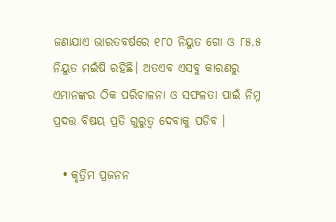ଜଣାଯାଏ ଭାରତବର୍ଷରେ ୧୮୦ ନିୟୁତ ଗୋ ଓ ୮୫.୫ ନିୟୁତ ମଇଁଷି ରହିଛି। ଅତଏବ ଏସବୁ କାରଣରୁ ଏମାନଙ୍କର ଠିକ ପରିଚାଳନା ଓ ସଫଳତା ପାଇଁ ନିମ୍ନ ପ୍ରଦତ୍ତ ବିଷୟ ପ୍ରତି ଗୁରୁତ୍ଵ ଦେବାକୁ ପଡିବ ।

  • କୃତ୍ରିମ ପ୍ରଜନନ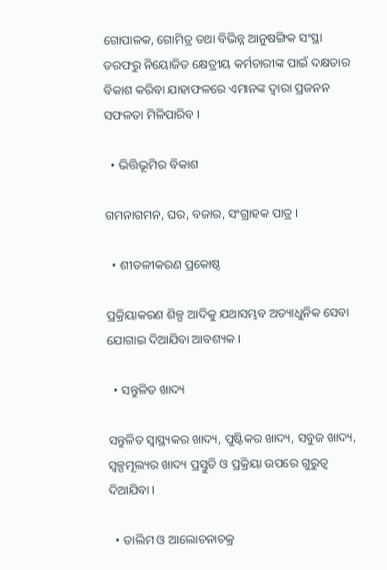ଗୋପାଳକ, ଗୋମିତ୍ର ତଥା ବିଭିନ୍ନ ଆନୁଷଙ୍ଗିକ ସଂସ୍ଥା ତରଫରୁ ନିୟୋଜିତ କ୍ଷେତ୍ରୀୟ କର୍ମଚାରୀଙ୍କ ପାଇଁ ଦକ୍ଷତାର ବିକାଶ କରିବା ଯାହାଫଳରେ ଏମାନଙ୍କ ଦ୍ଵାରା ପ୍ରଜନନ ସଫଳତା ମିଳିପାରିବ ।

  • ଭିତ୍ତିଭୂମିର ବିକାଶ

ଗମନାଗମନ, ଘର, ବଜାର, ସଂଗ୍ରାହକ ପାତ୍ର ।

  • ଶୀତଳୀକରଣ ପ୍ରକୋଷ୍ଠ

ପ୍ରକ୍ରିୟାକରଣ ଶିଳ୍ପ ଆଦିକୁ ଯଥାସମ୍ଭବ ଅତ୍ୟାଧୁନିକ ସେବା ଯୋଗାଇ ଦିଆଯିବା ଆବଶ୍ୟକ ।

  • ସନ୍ତୁଳିତ ଖାଦ୍ୟ

ସନ୍ତୁଳିତ ସ୍ଵାସ୍ଥ୍ୟକର ଖାଦ୍ୟ, ପୁଷ୍ଟିକର ଖାଦ୍ୟ, ସବୁଜ ଖାଦ୍ୟ, ସ୍ଵଳ୍ପମୂଲ୍ୟର ଖାଦ୍ୟ ପ୍ରସ୍ତୁତି ଓ ପ୍ରକ୍ରିୟା ଉପରେ ଗୁରୁତ୍ଵ ଦିଆଯିବା ।

  • ତାଲିମ ଓ ଆଲୋଚନାଚକ୍ର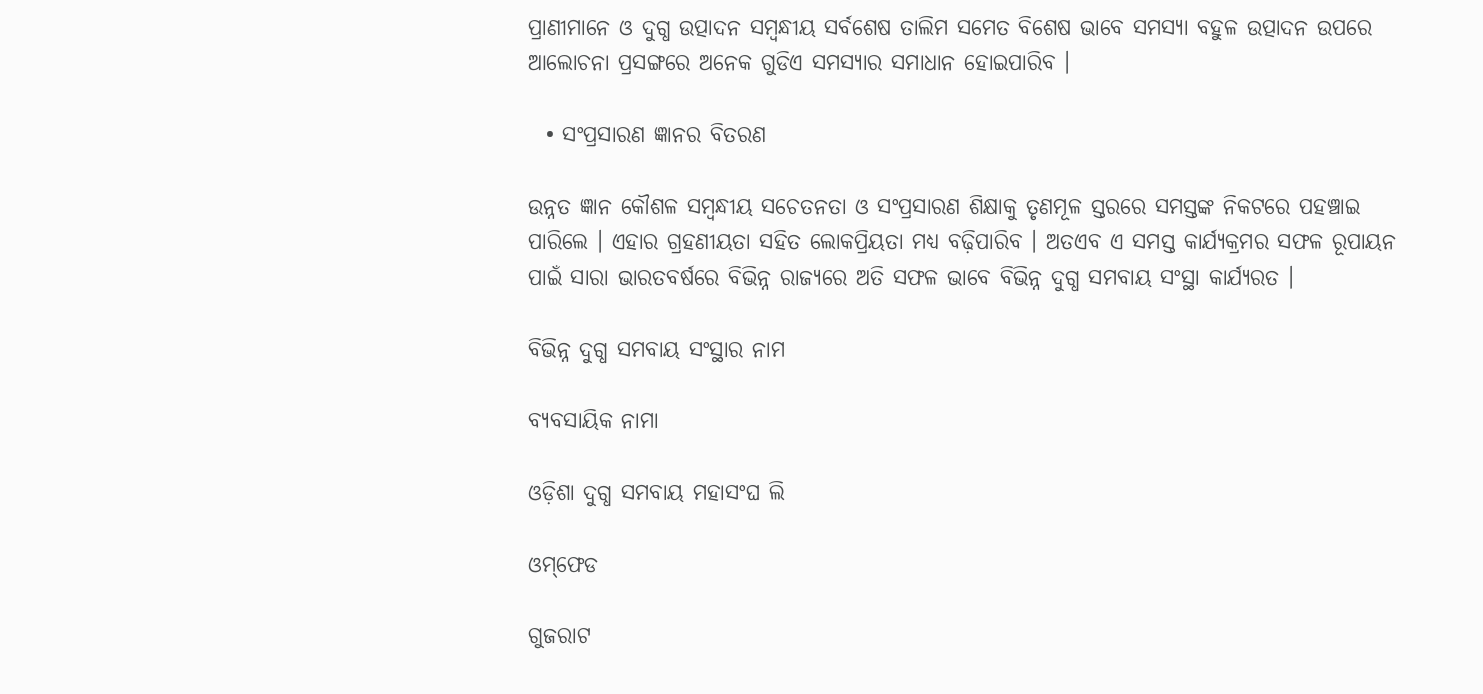ପ୍ରାଣୀମାନେ ଓ ଦୁଗ୍ଧ ଉତ୍ପାଦନ ସମ୍ବନ୍ଧୀୟ ସର୍ବଶେଷ ତାଲିମ ସମେତ ବିଶେଷ ଭାବେ ସମସ୍ୟା ବହୁଳ ଉତ୍ପାଦନ ଉପରେ ଆଲୋଚନା ପ୍ରସଙ୍ଗରେ ଅନେକ ଗୁଡିଏ ସମସ୍ୟାର ସମାଧାନ ହୋଇପାରିବ ।

  • ସଂପ୍ରସାରଣ ଜ୍ଞାନର ବିତରଣ

ଉନ୍ନତ ଜ୍ଞାନ କୌଶଳ ସମ୍ବନ୍ଧୀୟ ସଚେତନତା ଓ ସଂପ୍ରସାରଣ ଶିକ୍ଷାକୁ ତୃଣମୂଳ ସ୍ତରରେ ସମସ୍ତଙ୍କ ନିକଟରେ ପହଞ୍ଚାଇ ପାରିଲେ । ଏହାର ଗ୍ରହଣୀୟତା ସହିତ ଲୋକପ୍ରିୟତା ମଧ୍ୟ ବଢ଼ିପାରିବ । ଅତଏବ ଏ ସମସ୍ତ କାର୍ଯ୍ୟକ୍ରମର ସଫଳ ରୂପାୟନ ପାଇଁ ସାରା ଭାରତବର୍ଷରେ ବିଭିନ୍ନ ରାଜ୍ୟରେ ଅତି ସଫଳ ଭାବେ ବିଭିନ୍ନ ଦୁଗ୍ଧ ସମବାୟ ସଂସ୍ଥା କାର୍ଯ୍ୟରତ ।

ବିଭିନ୍ନ ଦୁଗ୍ଧ ସମବାୟ ସଂସ୍ଥାର ନାମ

ବ୍ୟବସାୟିକ ନାମା

ଓଡ଼ିଶା ଦୁଗ୍ଧ ସମବାୟ ମହାସଂଘ ଲି

ଓମ୍‌ଫେଡ

ଗୁଜରାଟ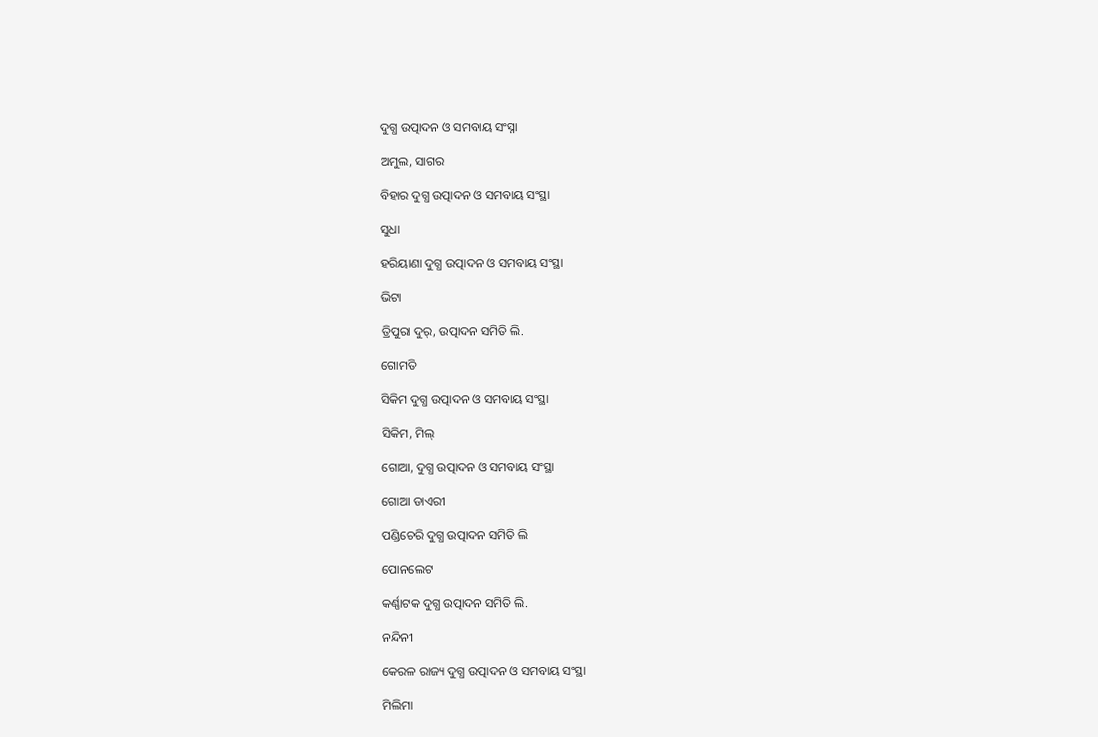ଦୁଗ୍ଧ ଉତ୍ପାଦନ ଓ ସମବାୟ ସଂସ୍ନା

ଅମୁଲ, ସାଗର

ବିହାର ଦୁଗ୍ଧ ଉତ୍ପାଦନ ଓ ସମବାୟ ସଂସ୍ଥା

ସୁଧା

ହରିୟାଣା ଦୁଗ୍ଧ ଉତ୍ପାଦନ ଓ ସମବାୟ ସଂସ୍ଥା

ଭିଟା

ତ୍ରିପୁରା ଦୁର୍, ଉତ୍ପାଦନ ସମିତି ଲି.

ଗୋମତି

ସିକିମ ଦୁଗ୍ଧ ଉତ୍ପାଦନ ଓ ସମବାୟ ସଂସ୍ଥା

ସିକିମ, ମିଲ୍

ଗୋଆ, ଦୁଗ୍ଧ ଉତ୍ପାଦନ ଓ ସମବାୟ ସଂସ୍ଥା

ଗୋଆ ଡାଏରୀ

ପଣ୍ଡିଚେରି ଦୁଗ୍ଧ ଉତ୍ପାଦନ ସମିତି ଲି

ପୋନଲେଟ

କର୍ଣ୍ଣାଟକ ଦୁଗ୍ଧ ଉତ୍ପାଦନ ସମିତି ଲି.

ନନ୍ଦିନୀ

କେରଳ ରାଜ୍ୟ ଦୁଗ୍ଧ ଉତ୍ପାଦନ ଓ ସମବାୟ ସଂସ୍ଥା

ମିଲିମା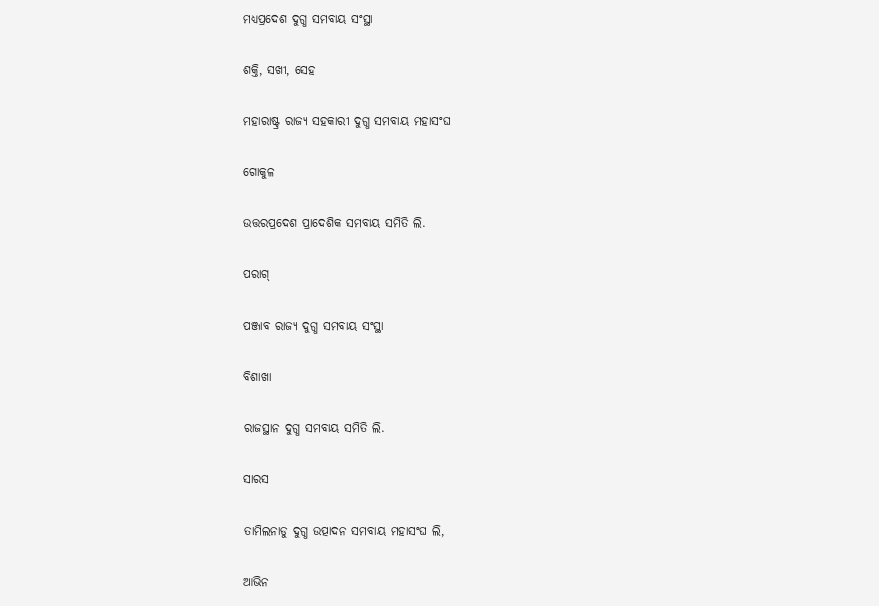ମଧ୍ୟପ୍ରଦେଶ ଦୁଗ୍ଧ ସମବାୟ ସଂସ୍ଥା

ଶକ୍ତି, ସଖୀ, ସେହ

ମହାରାଷ୍ଟ୍ର ରାଜ୍ୟ ସହକାରୀ ଦୁଗ୍ଧ ସମବାୟ ମହାସଂଘ

ଗୋକୁଳ

ଉତ୍ତରପ୍ରଦେଶ ପ୍ରାଦେଶିକ ସମବାୟ ସମିତି ଲି.

ପରାଗ୍

ପଞ୍ଜାବ ରାଜ୍ୟ ଦୁଗ୍ଧ ସମବାୟ ସଂସ୍ଥା

ବିଶାଖା

ରାଜସ୍ଥାନ ଦୁଗ୍ଧ ସମବାୟ ସମିତି ଲି.

ସାରସ

ତାମିଲନାଡୁ ଦୁଗ୍ଧ ଉତ୍ପାଦନ ସମବାୟ ମହାସଂଘ ଲି,

ଆଭିନ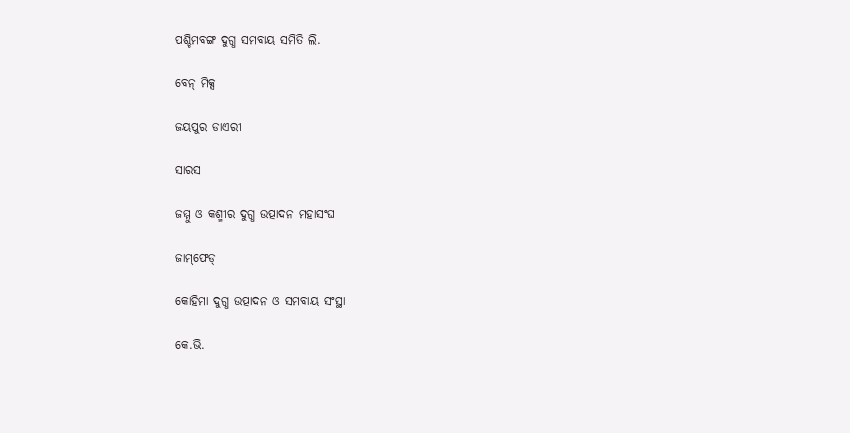ପଶ୍ଚିମବଙ୍ଗ ଦୁଗ୍ଧ ସମବାୟ ସମିତି ଲି.

ବେନ୍ ମିକ୍ସ

ଜୟପୁର ଡାଏରୀ

ସାରସ

ଜମ୍ମୁ ଓ କଶ୍ମୀର ଦୁଗ୍ଧ ଉତ୍ପାଦନ ମହାସଂଘ

ଜାମ୍‌ଫେଡ୍

କୋହିମା ଦୁଗ୍ଧ ଉତ୍ପାଦନ ଓ ସମବାୟ ସଂସ୍ଥା

କେ.ଭି.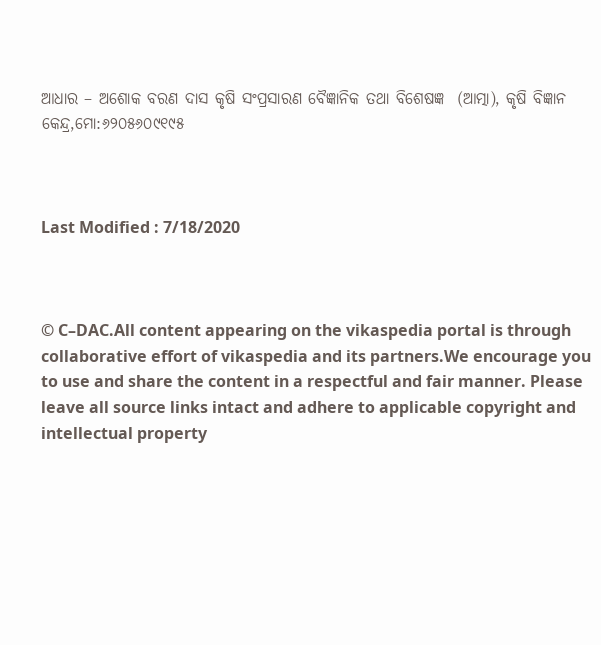ଆଧାର – ଅଶୋକ ବରଣ ଦାସ କୃଷି ସଂପ୍ରସାରଣ ବୈଜ୍ଞାନିକ ତଥା ବିଶେଷଜ୍ଞ  (ଆତ୍ମା), କୃଷି ବିଜ୍ଞାନ କେନ୍ଦ୍ର,ମୋ:୬୨୦୫୬୦୯୧୯୫



Last Modified : 7/18/2020



© C–DAC.All content appearing on the vikaspedia portal is through collaborative effort of vikaspedia and its partners.We encourage you to use and share the content in a respectful and fair manner. Please leave all source links intact and adhere to applicable copyright and intellectual property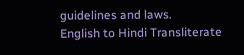guidelines and laws.
English to Hindi Transliterate